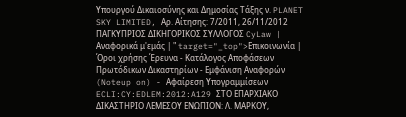Υπουργού Δικαιοσύνης και Δημοσίας Τάξης ν. PLANET SKY LIMITED, Αρ. Αίτησης: 7/2011, 26/11/2012 ΠΑΓΚΥΠΡΙΟΣ ΔΙΚΗΓΟΡΙΚΟΣ ΣΥΛΛΟΓΟΣ CyLaw | Αναφορικά μ'εμάς | " target="_top">Επικοινωνία | Όροι χρήσης Έρευνα - Κατάλογος Αποφάσεων Πρωτόδικων Δικαστηρίων - Εμφάνιση Αναφορών (Noteup on) - Αφαίρεση Υπογραμμίσεων ECLI:CY:EDLEM:2012:A129 ΣΤΟ ΕΠΑΡΧΙΑΚΟ ΔΙΚΑΣΤΗΡΙΟ ΛΕΜΕΣΟΥ ΕΝΩΠΙΟΝ: Λ. ΜΑΡΚΟΥ,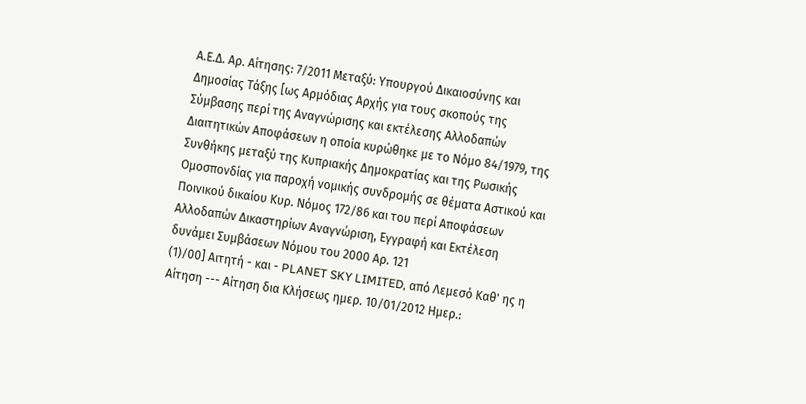Α.Ε.Δ. Αρ. Αίτησης: 7/2011 Μεταξύ: Υπουργού Δικαιοσύνης και Δημοσίας Τάξης [ως Αρμόδιας Αρχής για τους σκοπούς της Σύμβασης περί της Αναγνώρισης και εκτέλεσης Αλλοδαπών Διαιτητικών Αποφάσεων η οποία κυρώθηκε με το Νόμο 84/1979, της Συνθήκης μεταξύ της Κυπριακής Δημοκρατίας και της Ρωσικής Ομοσπονδίας για παροχή νομικής συνδρομής σε θέματα Αστικού και Ποινικού δικαίου Κυρ. Νόμος 172/86 και του περί Αποφάσεων Αλλοδαπών Δικαστηρίων Αναγνώριση, Εγγραφή και Εκτέλεση δυνάμει Συμβάσεων Νόμου του 2000 Αρ. 121
(1)/00] Αιτητή - και - PLANET SKY LIMITED, από Λεμεσό Καθ' ης η Αίτηση --- Αίτηση δια Κλήσεως ημερ. 10/01/2012 Ημερ.: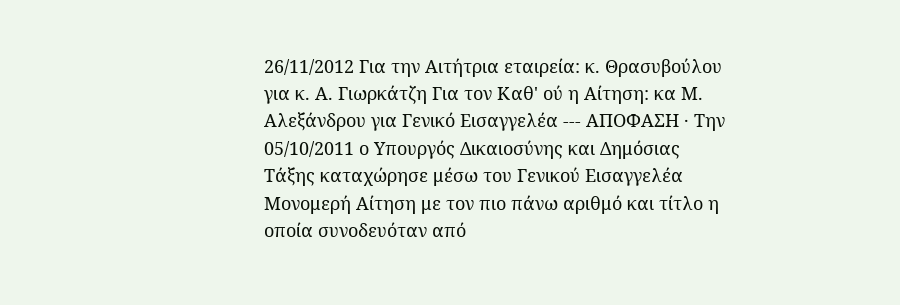26/11/2012 Για την Αιτήτρια εταιρεία: κ. Θρασυβούλου για κ. Α. Γιωρκάτζη Για τον Καθ' ού η Αίτηση: κα Μ. Αλεξάνδρου για Γενικό Εισαγγελέα --- ΑΠΟΦΑΣΗ · Την 05/10/2011 ο Υπουργός Δικαιοσύνης και Δημόσιας Τάξης καταχώρησε μέσω του Γενικού Εισαγγελέα Μονομερή Αίτηση με τον πιο πάνω αριθμό και τίτλο η οποία συνοδευόταν από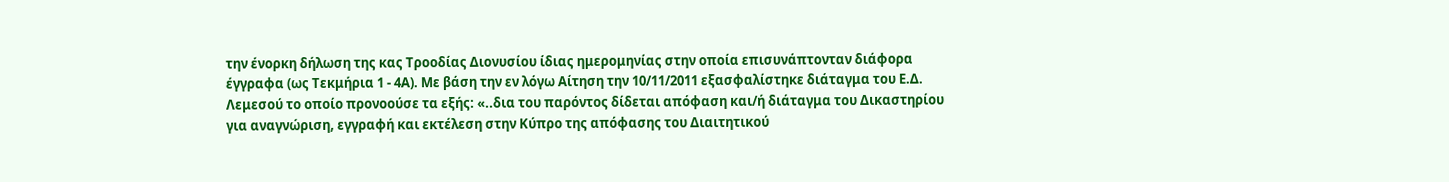την ένορκη δήλωση της κας Τροοδίας Διονυσίου ίδιας ημερομηνίας στην οποία επισυνάπτονταν διάφορα έγγραφα (ως Τεκμήρια 1 - 4Α). Με βάση την εν λόγω Αίτηση την 10/11/2011 εξασφαλίστηκε διάταγμα του Ε.Δ. Λεμεσού το οποίο προνοούσε τα εξής: «..δια του παρόντος δίδεται απόφαση και/ή διάταγμα του Δικαστηρίου για αναγνώριση, εγγραφή και εκτέλεση στην Κύπρο της απόφασης του Διαιτητικού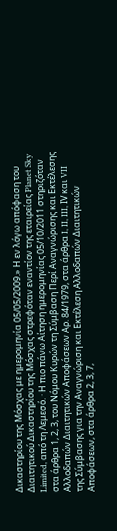Δικαστηρίου της Μόσχας με ημερομηνία 05/05/2009.» Η εν λόγω απόφαση του Διαιτητικού Δικαστηρίου της Μόσχας στρεφόταν εναντίον της εταιρείας Planet Sky Limited, από τη Λεμεσό. · Η πιο πάνω Αίτηση ημερομηνίας 05/10/2011 στηριζόταν στα άρθρα 1, 2, 3, του Νόμου Κυρών τη Σύμβαση Περί Αναγνώρισης και Εκτέλεσης Αλλοδαπών Διαιτητικών Αποφάσεων Αρ. 84/1979, στα άρθρα I, II, III, ΙV και VII της Σύμβασης για την Αναγνώριση και Εκτέλεση Αλλοδαπών Διαιτητικών Αποφάσεων, στα άρθρα 2, 3, 7,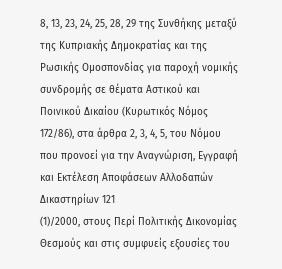8, 13, 23, 24, 25, 28, 29 της Συνθήκης μεταξύ της Κυπριακής Δημοκρατίας και της Ρωσικής Ομοσπονδίας για παροχή νομικής συνδρομής σε θέματα Αστικού και Ποινικού Δικαίου (Κυρωτικός Νόμος 172/86), στα άρθρα 2, 3, 4, 5, του Νόμου που προνοεί για την Αναγνώριση, Εγγραφή και Εκτέλεση Αποφάσεων Αλλοδαπών Δικαστηρίων 121
(1)/2000, στους Περί Πολιτικής Δικονομίας Θεσμούς και στις συμφυείς εξουσίες του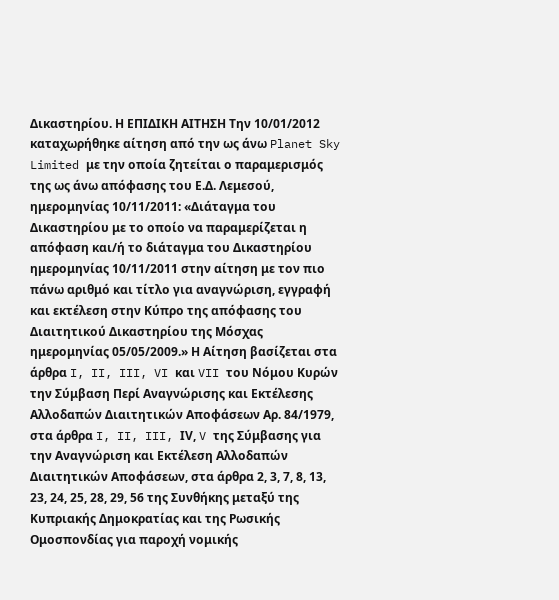Δικαστηρίου. Η ΕΠΙΔΙΚΗ ΑΙΤΗΣΗ Την 10/01/2012 καταχωρήθηκε αίτηση από την ως άνω Planet Sky Limited με την οποία ζητείται ο παραμερισμός της ως άνω απόφασης του Ε.Δ. Λεμεσού, ημερομηνίας 10/11/2011: «Διάταγμα του Δικαστηρίου με το οποίο να παραμερίζεται η απόφαση και/ή το διάταγμα του Δικαστηρίου ημερομηνίας 10/11/2011 στην αίτηση με τον πιο πάνω αριθμό και τίτλο για αναγνώριση, εγγραφή και εκτέλεση στην Κύπρο της απόφασης του Διαιτητικού Δικαστηρίου της Μόσχας ημερομηνίας 05/05/2009.» Η Αίτηση βασίζεται στα άρθρα I, II, III, VI και VII του Νόμου Κυρών την Σύμβαση Περί Αναγνώρισης και Εκτέλεσης Αλλοδαπών Διαιτητικών Αποφάσεων Αρ. 84/1979, στα άρθρα I, II, III, ΙV, V της Σύμβασης για την Αναγνώριση και Εκτέλεση Αλλοδαπών Διαιτητικών Αποφάσεων, στα άρθρα 2, 3, 7, 8, 13, 23, 24, 25, 28, 29, 56 της Συνθήκης μεταξύ της Κυπριακής Δημοκρατίας και της Ρωσικής Ομοσπονδίας για παροχή νομικής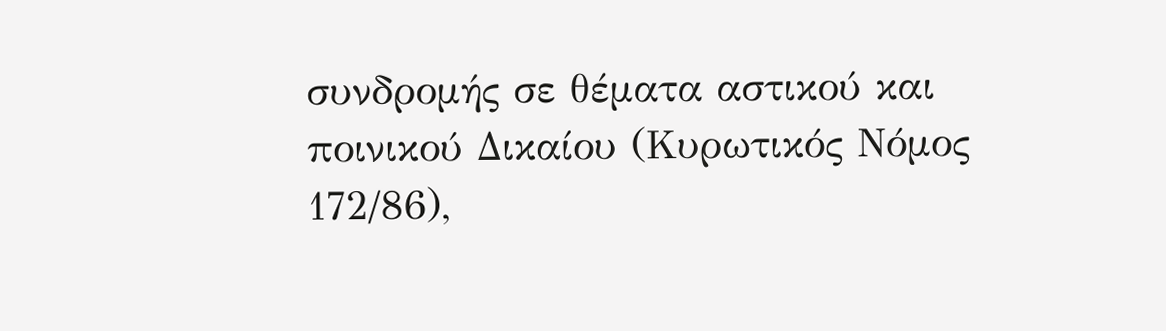συνδρομής σε θέματα αστικού και ποινικού Δικαίου (Κυρωτικός Νόμος 172/86),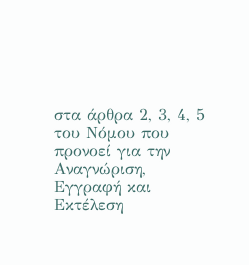στα άρθρα 2, 3, 4, 5 του Νόμου που προνοεί για την Αναγνώριση, Εγγραφή και Εκτέλεση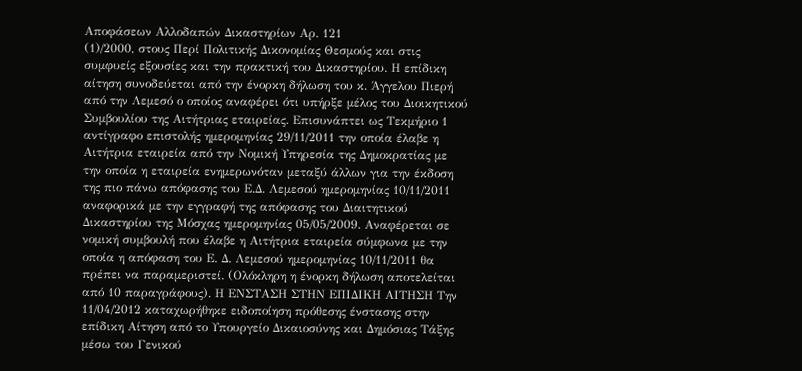Αποφάσεων Αλλοδαπών Δικαστηρίων Αρ. 121
(1)/2000, στους Περί Πολιτικής Δικονομίας Θεσμούς και στις συμφυείς εξουσίες και την πρακτική του Δικαστηρίου. Η επίδικη αίτηση συνοδεύεται από την ένορκη δήλωση του κ. Άγγελου Πιερή από την Λεμεσό ο οποίος αναφέρει ότι υπήρξε μέλος του Διοικητικού Συμβουλίου της Αιτήτριας εταιρείας. Επισυνάπτει ως Τεκμήριο 1 αντίγραφο επιστολής ημερομηνίας 29/11/2011 την οποία έλαβε η Αιτήτρια εταιρεία από την Νομική Υπηρεσία της Δημοκρατίας με την οποία η εταιρεία ενημερωνόταν μεταξύ άλλων για την έκδοση της πιο πάνω απόφασης του Ε.Δ. Λεμεσού ημερομηνίας 10/11/2011 αναφορικά με την εγγραφή της απόφασης του Διαιτητικού Δικαστηρίου της Μόσχας ημερομηνίας 05/05/2009. Αναφέρεται σε νομική συμβουλή που έλαβε η Αιτήτρια εταιρεία σύμφωνα με την οποία η απόφαση του Ε. Δ. Λεμεσού ημερομηνίας 10/11/2011 θα πρέπει να παραμεριστεί. (Ολόκληρη η ένορκη δήλωση αποτελείται από 10 παραγράφους). Η ΕΝΣΤΑΣΗ ΣΤΗΝ ΕΠΙΔΙΚΗ ΑΙΤΗΣΗ Την 11/04/2012 καταχωρήθηκε ειδοποίηση πρόθεσης ένστασης στην επίδικη Αίτηση από το Υπουργείο Δικαιοσύνης και Δημόσιας Τάξης μέσω του Γενικού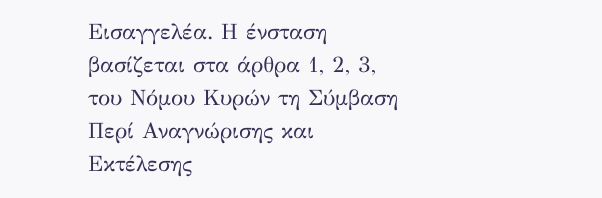Εισαγγελέα. Η ένσταση βασίζεται στα άρθρα 1, 2, 3, του Νόμου Κυρών τη Σύμβαση Περί Αναγνώρισης και Εκτέλεσης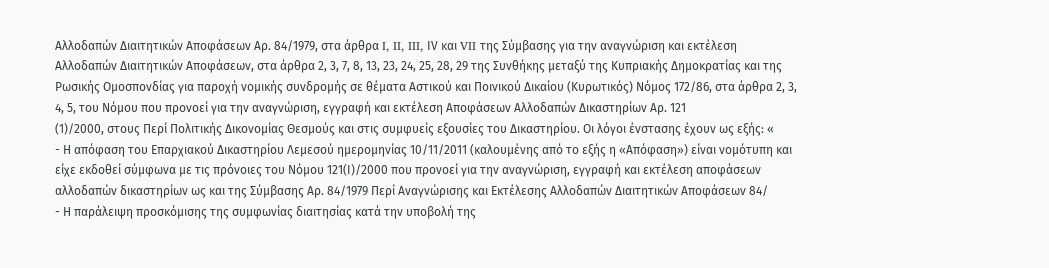Αλλοδαπών Διαιτητικών Αποφάσεων Αρ. 84/1979, στα άρθρα I, II, III, ΙV και VII της Σύμβασης για την αναγνώριση και εκτέλεση Αλλοδαπών Διαιτητικών Αποφάσεων, στα άρθρα 2, 3, 7, 8, 13, 23, 24, 25, 28, 29 της Συνθήκης μεταξύ της Κυπριακής Δημοκρατίας και της Ρωσικής Ομοσπονδίας για παροχή νομικής συνδρομής σε θέματα Αστικού και Ποινικού Δικαίου (Κυρωτικός) Νόμος 172/86, στα άρθρα 2, 3, 4, 5, του Νόμου που προνοεί για την αναγνώριση, εγγραφή και εκτέλεση Αποφάσεων Αλλοδαπών Δικαστηρίων Αρ. 121
(1)/2000, στους Περί Πολιτικής Δικονομίας Θεσμούς και στις συμφυείς εξουσίες του Δικαστηρίου. Οι λόγοι ένστασης έχουν ως εξής: «
- Η απόφαση του Επαρχιακού Δικαστηρίου Λεμεσού ημερομηνίας 10/11/2011 (καλουμένης από το εξής η «Απόφαση») είναι νομότυπη και είχε εκδοθεί σύμφωνα με τις πρόνοιες του Νόμου 121(Ι)/2000 που προνοεί για την αναγνώριση, εγγραφή και εκτέλεση αποφάσεων αλλοδαπών δικαστηρίων ως και της Σύμβασης Αρ. 84/1979 Περί Αναγνώρισης και Εκτέλεσης Αλλοδαπών Διαιτητικών Αποφάσεων 84/
- Η παράλειψη προσκόμισης της συμφωνίας διαιτησίας κατά την υποβολή της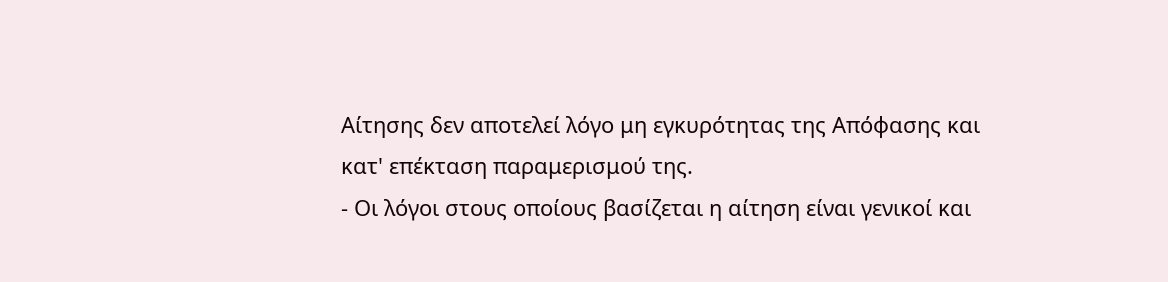Αίτησης δεν αποτελεί λόγο μη εγκυρότητας της Απόφασης και κατ' επέκταση παραμερισμού της.
- Οι λόγοι στους οποίους βασίζεται η αίτηση είναι γενικοί και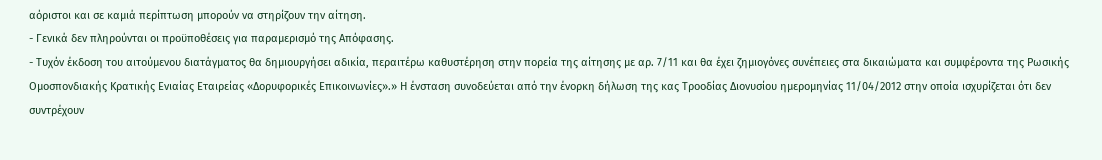αόριστοι και σε καμιά περίπτωση μπορούν να στηρίζουν την αίτηση.
- Γενικά δεν πληρούνται οι προϋποθέσεις για παραμερισμό της Απόφασης.
- Τυχόν έκδοση του αιτούμενου διατάγματος θα δημιουργήσει αδικία, περαιτέρω καθυστέρηση στην πορεία της αίτησης με αρ. 7/11 και θα έχει ζημιογόνες συνέπειες στα δικαιώματα και συμφέροντα της Ρωσικής Ομοσπονδιακής Κρατικής Ενιαίας Εταιρείας «Δορυφορικές Επικοινωνίες».» Η ένσταση συνοδεύεται από την ένορκη δήλωση της κας Τροοδίας Διονυσίου ημερομηνίας 11/04/2012 στην οποία ισχυρίζεται ότι δεν συντρέχουν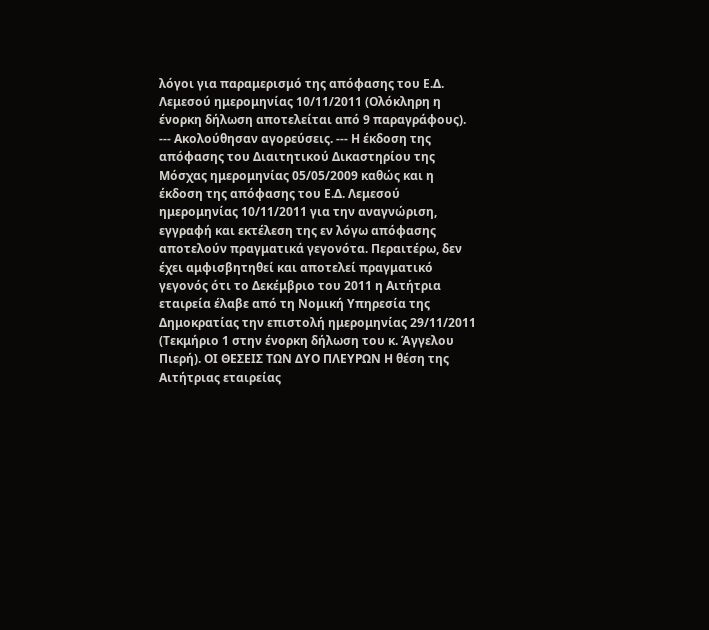λόγοι για παραμερισμό της απόφασης του Ε.Δ. Λεμεσού ημερομηνίας 10/11/2011 (Ολόκληρη η ένορκη δήλωση αποτελείται από 9 παραγράφους). --- Ακολούθησαν αγορεύσεις. --- Η έκδοση της απόφασης του Διαιτητικού Δικαστηρίου της Μόσχας ημερομηνίας 05/05/2009 καθώς και η έκδοση της απόφασης του Ε.Δ. Λεμεσού ημερομηνίας 10/11/2011 για την αναγνώριση, εγγραφή και εκτέλεση της εν λόγω απόφασης αποτελούν πραγματικά γεγονότα. Περαιτέρω, δεν έχει αμφισβητηθεί και αποτελεί πραγματικό γεγονός ότι το Δεκέμβριο του 2011 η Αιτήτρια εταιρεία έλαβε από τη Νομική Υπηρεσία της Δημοκρατίας την επιστολή ημερομηνίας 29/11/2011 (Τεκμήριο 1 στην ένορκη δήλωση του κ. Άγγελου Πιερή). ΟΙ ΘΕΣΕΙΣ ΤΩΝ ΔΥΟ ΠΛΕΥΡΩΝ Η θέση της Αιτήτριας εταιρείας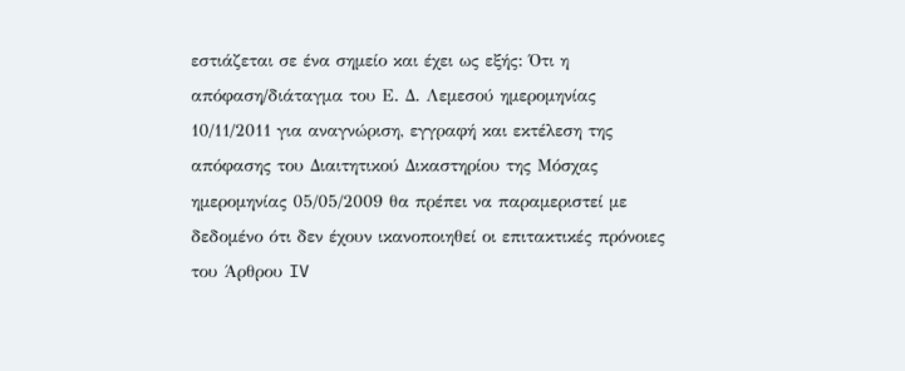εστιάζεται σε ένα σημείο και έχει ως εξής: Ότι η απόφαση/διάταγμα του Ε. Δ. Λεμεσού ημερομηνίας 10/11/2011 για αναγνώριση, εγγραφή και εκτέλεση της απόφασης του Διαιτητικού Δικαστηρίου της Μόσχας ημερομηνίας 05/05/2009 θα πρέπει να παραμεριστεί με δεδομένο ότι δεν έχουν ικανοποιηθεί οι επιτακτικές πρόνοιες του Άρθρου IV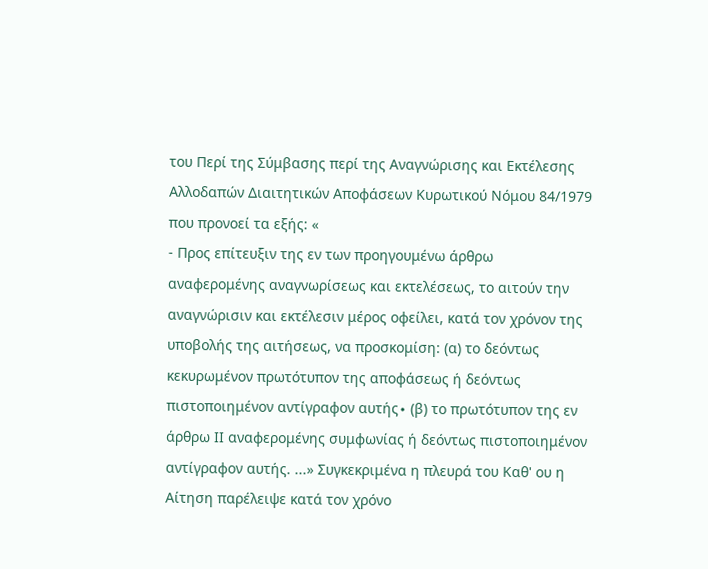του Περί της Σύμβασης περί της Αναγνώρισης και Εκτέλεσης Αλλοδαπών Διαιτητικών Αποφάσεων Κυρωτικού Νόμου 84/1979 που προνοεί τα εξής: «
- Προς επίτευξιν της εν των προηγουμένω άρθρω αναφερομένης αναγνωρίσεως και εκτελέσεως, το αιτούν την αναγνώρισιν και εκτέλεσιν μέρος οφείλει, κατά τον χρόνον της υποβολής της αιτήσεως, να προσκομίση: (α) το δεόντως κεκυρωμένον πρωτότυπον της αποφάσεως ή δεόντως πιστοποιημένον αντίγραφον αυτής∙ (β) το πρωτότυπον της εν άρθρω ΙΙ αναφερομένης συμφωνίας ή δεόντως πιστοποιημένον αντίγραφον αυτής. ...» Συγκεκριμένα η πλευρά του Καθ' ου η Αίτηση παρέλειψε κατά τον χρόνο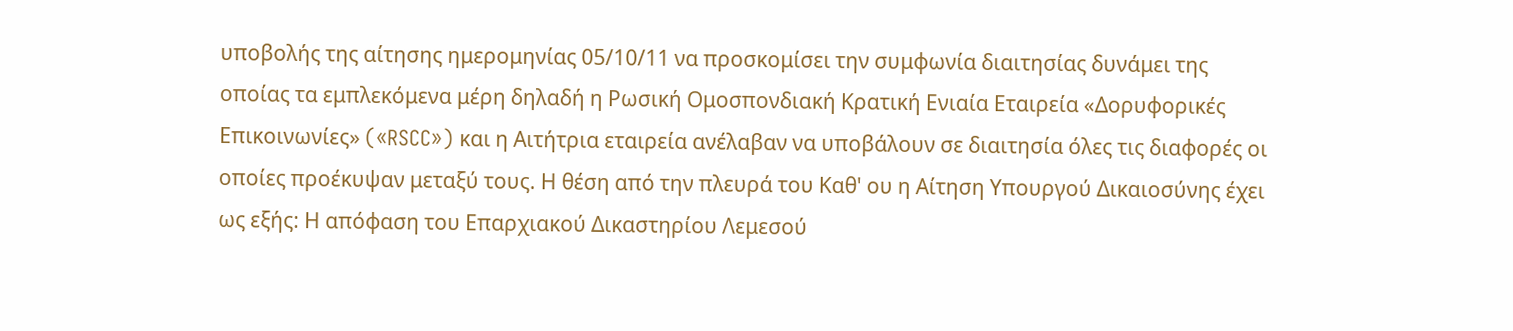υποβολής της αίτησης ημερομηνίας 05/10/11 να προσκομίσει την συμφωνία διαιτησίας δυνάμει της οποίας τα εμπλεκόμενα μέρη δηλαδή η Ρωσική Ομοσπονδιακή Κρατική Ενιαία Εταιρεία «Δορυφορικές Επικοινωνίες» («RSCC») και η Αιτήτρια εταιρεία ανέλαβαν να υποβάλουν σε διαιτησία όλες τις διαφορές οι οποίες προέκυψαν μεταξύ τους. Η θέση από την πλευρά του Καθ' ου η Αίτηση Υπουργού Δικαιοσύνης έχει ως εξής: Η απόφαση του Επαρχιακού Δικαστηρίου Λεμεσού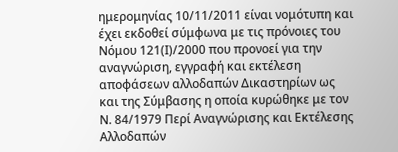ημερομηνίας 10/11/2011 είναι νομότυπη και έχει εκδοθεί σύμφωνα με τις πρόνοιες του Νόμου 121(Ι)/2000 που προνοεί για την αναγνώριση, εγγραφή και εκτέλεση αποφάσεων αλλοδαπών Δικαστηρίων ως και της Σύμβασης η οποία κυρώθηκε με τον Ν. 84/1979 Περί Αναγνώρισης και Εκτέλεσης Αλλοδαπών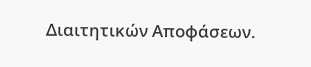Διαιτητικών Αποφάσεων.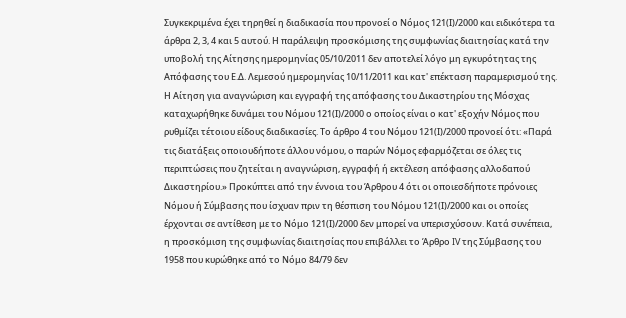Συγκεκριμένα έχει τηρηθεί η διαδικασία που προνοεί ο Νόμος 121(Ι)/2000 και ειδικότερα τα άρθρα 2, 3, 4 και 5 αυτού. Η παράλειψη προσκόμισης της συμφωνίας διαιτησίας κατά την υποβολή της Αίτησης ημερομηνίας 05/10/2011 δεν αποτελεί λόγο μη εγκυρότητας της Απόφασης του Ε.Δ. Λεμεσού ημερομηνίας 10/11/2011 και κατ' επέκταση παραμερισμού της. Η Αίτηση για αναγνώριση και εγγραφή της απόφασης του Δικαστηρίου της Μόσχας καταχωρήθηκε δυνάμει του Νόμου 121(Ι)/2000 ο οποίος είναι ο κατ' εξοχήν Νόμος που ρυθμίζει τέτοιου είδους διαδικασίες. Το άρθρο 4 του Νόμου 121(Ι)/2000 προνοεί ότι: «Παρά τις διατάξεις οποιουδήποτε άλλου νόμου, ο παρών Νόμος εφαρμόζεται σε όλες τις περιπτώσεις που ζητείται η αναγνώριση, εγγραφή ή εκτέλεση απόφασης αλλοδαπού Δικαστηρίου.» Προκύπτει από την έννοια του Άρθρου 4 ότι οι οποιεσδήποτε πρόνοιες Νόμου ή Σύμβασης που ίσχυαν πριν τη θέσπιση του Νόμου 121(Ι)/2000 και οι οποίες έρχονται σε αντίθεση με το Νόμο 121(Ι)/2000 δεν μπορεί να υπερισχύσουν. Κατά συνέπεια, η προσκόμιση της συμφωνίας διαιτησίας που επιβάλλει το Άρθρο IV της Σύμβασης του 1958 που κυρώθηκε από το Νόμο 84/79 δεν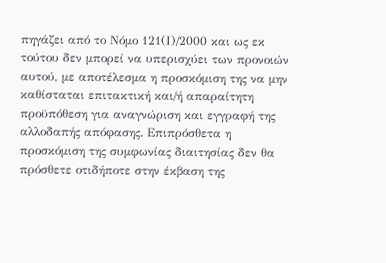πηγάζει από το Νόμο 121(Ι)/2000 και ως εκ τούτου δεν μπορεί να υπερισχύει των προνοιών αυτού, με αποτέλεσμα η προσκόμιση της να μην καθίσταται επιτακτική και/ή απαραίτητη προϋπόθεση για αναγνώριση και εγγραφή της αλλοδαπής απόφασης. Επιπρόσθετα η προσκόμιση της συμφωνίας διαιτησίας δεν θα πρόσθετε οτιδήποτε στην έκβαση της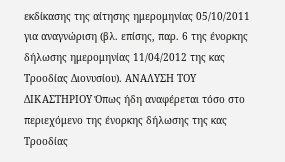εκδίκασης της αίτησης ημερομηνίας 05/10/2011 για αναγνώριση (βλ. επίσης, παρ. 6 της ένορκης δήλωσης ημερομηνίας 11/04/2012 της κας Τροοδίας Διονυσίου). ΑΝΑΛΥΣΗ ΤΟΥ ΔΙΚΑΣΤΗΡΙΟΥ Όπως ήδη αναφέρεται τόσο στο περιεχόμενο της ένορκης δήλωσης της κας Τροοδίας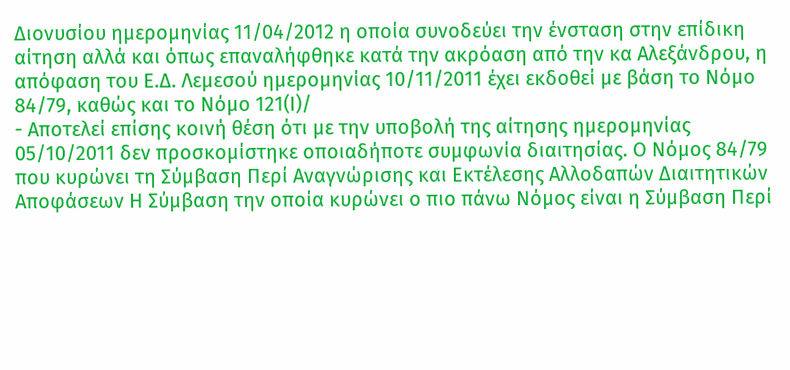Διονυσίου ημερομηνίας 11/04/2012 η οποία συνοδεύει την ένσταση στην επίδικη αίτηση αλλά και όπως επαναλήφθηκε κατά την ακρόαση από την κα Αλεξάνδρου, η απόφαση του Ε.Δ. Λεμεσού ημερομηνίας 10/11/2011 έχει εκδοθεί με βάση το Νόμο 84/79, καθώς και το Νόμο 121(Ι)/
- Αποτελεί επίσης κοινή θέση ότι με την υποβολή της αίτησης ημερομηνίας 05/10/2011 δεν προσκομίστηκε οποιαδήποτε συμφωνία διαιτησίας. Ο Νόμος 84/79 που κυρώνει τη Σύμβαση Περί Αναγνώρισης και Εκτέλεσης Αλλοδαπών Διαιτητικών Αποφάσεων Η Σύμβαση την οποία κυρώνει ο πιο πάνω Νόμος είναι η Σύμβαση Περί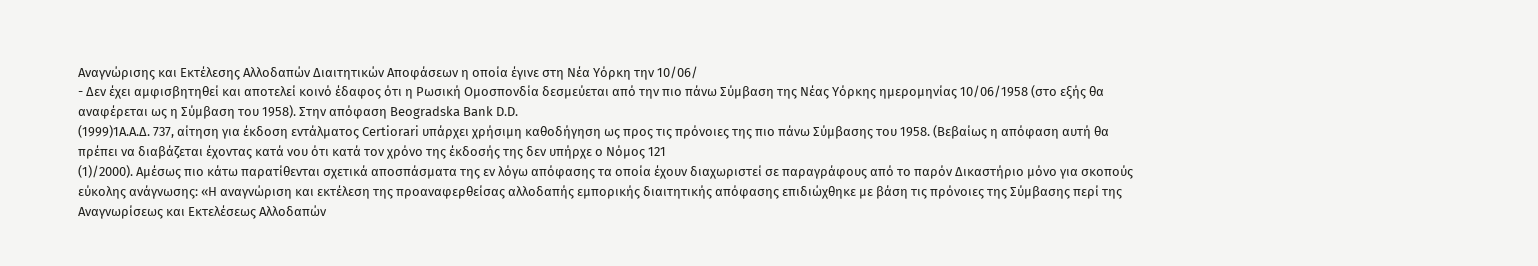Αναγνώρισης και Εκτέλεσης Αλλοδαπών Διαιτητικών Αποφάσεων η οποία έγινε στη Νέα Υόρκη την 10/06/
- Δεν έχει αμφισβητηθεί και αποτελεί κοινό έδαφος ότι η Ρωσική Ομοσπονδία δεσμεύεται από την πιο πάνω Σύμβαση της Νέας Υόρκης ημερομηνίας 10/06/1958 (στο εξής θα αναφέρεται ως η Σύμβαση του 1958). Στην απόφαση Beogradska Bank D.D.
(1999)1A.A.Δ. 737, αίτηση για έκδοση εντάλματος Certiorari υπάρχει χρήσιμη καθοδήγηση ως προς τις πρόνοιες της πιο πάνω Σύμβασης του 1958. (Βεβαίως η απόφαση αυτή θα πρέπει να διαβάζεται έχοντας κατά νου ότι κατά τον χρόνο της έκδοσής της δεν υπήρχε ο Νόμος 121
(1)/2000). Αμέσως πιο κάτω παρατίθενται σχετικά αποσπάσματα της εν λόγω απόφασης τα οποία έχουν διαχωριστεί σε παραγράφους από το παρόν Δικαστήριο μόνο για σκοπούς εύκολης ανάγνωσης: «Η αναγνώριση και εκτέλεση της προαναφερθείσας αλλοδαπής εμπορικής διαιτητικής απόφασης επιδιώχθηκε με βάση τις πρόνοιες της Σύμβασης περί της Αναγνωρίσεως και Εκτελέσεως Αλλοδαπών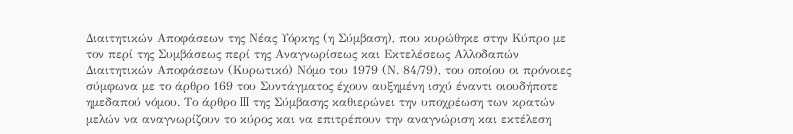Διαιτητικών Αποφάσεων της Νέας Υόρκης (η Σύμβαση), που κυρώθηκε στην Κύπρο με τον περί της Συμβάσεως περί της Αναγνωρίσεως και Εκτελέσεως Αλλοδαπών Διαιτητικών Αποφάσεων (Κυρωτικό) Νόμο του 1979 (Ν. 84/79), του οποίου οι πρόνοιες σύμφωνα με το άρθρο 169 του Συντάγματος έχουν αυξημένη ισχύ έναντι οιουδήποτε ημεδαπού νόμου. Το άρθρο III της Σύμβασης καθιερώνει την υποχρέωση των κρατών μελών να αναγνωρίζουν το κύρος και να επιτρέπουν την αναγνώριση και εκτέλεση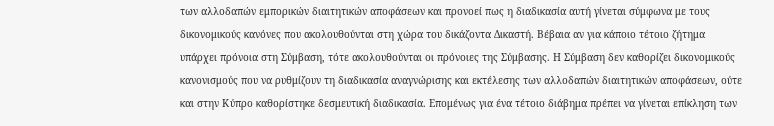των αλλοδαπών εμπορικών διαιτητικών αποφάσεων και προνοεί πως η διαδικασία αυτή γίνεται σύμφωνα με τους δικονομικούς κανόνες που ακολουθούνται στη χώρα του δικάζοντα Δικαστή. Βέβαια αν για κάποιο τέτοιο ζήτημα υπάρχει πρόνοια στη Σύμβαση, τότε ακολουθούνται οι πρόνοιες της Σύμβασης. Η Σύμβαση δεν καθορίζει δικονομικούς κανονισμούς που να ρυθμίζουν τη διαδικασία αναγνώρισης και εκτέλεσης των αλλοδαπών διαιτητικών αποφάσεων, ούτε και στην Κύπρο καθορίστηκε δεσμευτική διαδικασία. Επομένως για ένα τέτοιο διάβημα πρέπει να γίνεται επίκληση των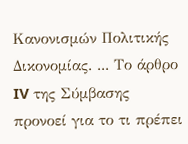Κανονισμών Πολιτικής Δικονομίας. ... Το άρθρο IV της Σύμβασης προνοεί για το τι πρέπει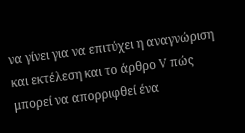να γίνει για να επιτύχει η αναγνώριση και εκτέλεση και το άρθρο V πώς μπορεί να απορριφθεί ένα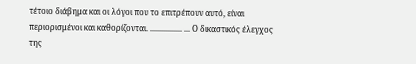τέτοιο διάβημα και οι λόγοι που το επιτρέπουν αυτό, είναι περιορισμένοι και καθορίζονται. ................ ... Ο δικαστικός έλεγχος της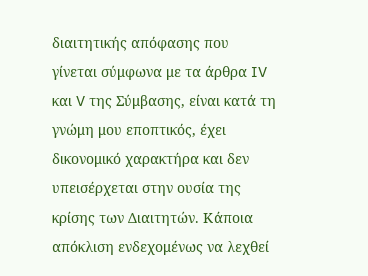διαιτητικής απόφασης που γίνεται σύμφωνα με τα άρθρα IV και V της Σύμβασης, είναι κατά τη γνώμη μου εποπτικός, έχει δικονομικό χαρακτήρα και δεν υπεισέρχεται στην ουσία της κρίσης των Διαιτητών. Κάποια απόκλιση ενδεχομένως να λεχθεί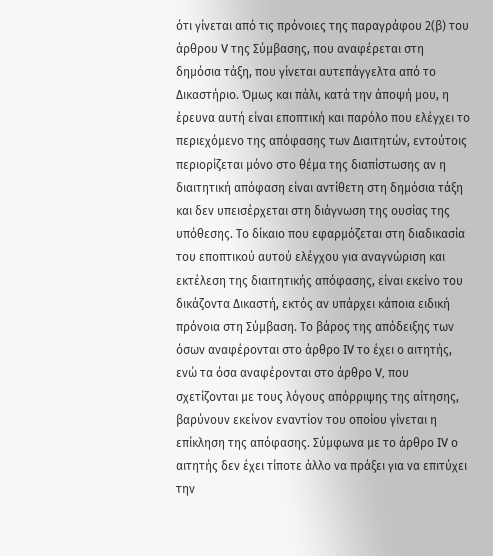ότι γίνεται από τις πρόνοιες της παραγράφου 2(β) του άρθρου V της Σύμβασης, που αναφέρεται στη δημόσια τάξη, που γίνεται αυτεπάγγελτα από το Δικαστήριο. Όμως και πάλι, κατά την άποψή μου, η έρευνα αυτή είναι εποπτική και παρόλο που ελέγχει το περιεχόμενο της απόφασης των Διαιτητών, εντούτοις περιορίζεται μόνο στο θέμα της διαπίστωσης αν η διαιτητική απόφαση είναι αντίθετη στη δημόσια τάξη και δεν υπεισέρχεται στη διάγνωση της ουσίας της υπόθεσης. Το δίκαιο που εφαρμόζεται στη διαδικασία του εποπτικού αυτού ελέγχου για αναγνώριση και εκτέλεση της διαιτητικής απόφασης, είναι εκείνο του δικάζοντα Δικαστή, εκτός αν υπάρχει κάποια ειδική πρόνοια στη Σύμβαση. Το βάρος της απόδειξης των όσων αναφέρονται στο άρθρο IV το έχει ο αιτητής, ενώ τα όσα αναφέρονται στο άρθρο V, που σχετίζονται με τους λόγους απόρριψης της αίτησης, βαρύνουν εκείνον εναντίον του οποίου γίνεται η επίκληση της απόφασης. Σύμφωνα με το άρθρο IV ο αιτητής δεν έχει τίποτε άλλο να πράξει για να επιτύχει την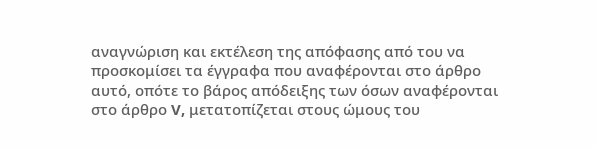αναγνώριση και εκτέλεση της απόφασης από του να προσκομίσει τα έγγραφα που αναφέρονται στο άρθρο αυτό, οπότε το βάρος απόδειξης των όσων αναφέρονται στο άρθρο V, μετατοπίζεται στους ώμους του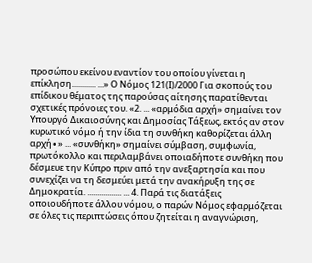προσώπου εκείνου εναντίον του οποίου γίνεται η επίκληση............ ...» Ο Νόμος 121(Ι)/2000 Για σκοπούς του επίδικου θέματος της παρούσας αίτησης παρατίθενται σχετικές πρόνοιες του. «2. ... «αρμόδια αρχή» σημαίνει τον Υπουργό Δικαιοσύνης και Δημοσίας Τάξεως, εκτός αν στον κυρωτικό νόμο ή την ίδια τη συνθήκη καθορίζεται άλλη αρχή∙» ... «συνθήκη» σημαίνει σύμβαση, συμφωνία, πρωτόκολλο και περιλαμβάνει οποιαδήποτε συνθήκη που δέσμευε την Κύπρο πριν από την ανεξαρτησία και που συνεχίζει να τη δεσμεύει μετά την ανακήρυξη της σε Δημοκρατία. ................. ... 4. Παρά τις διατάξεις οποιουδήποτε άλλου νόμου, ο παρών Νόμος εφαρμόζεται σε όλες τις περιπτώσεις όπου ζητείται η αναγνώριση,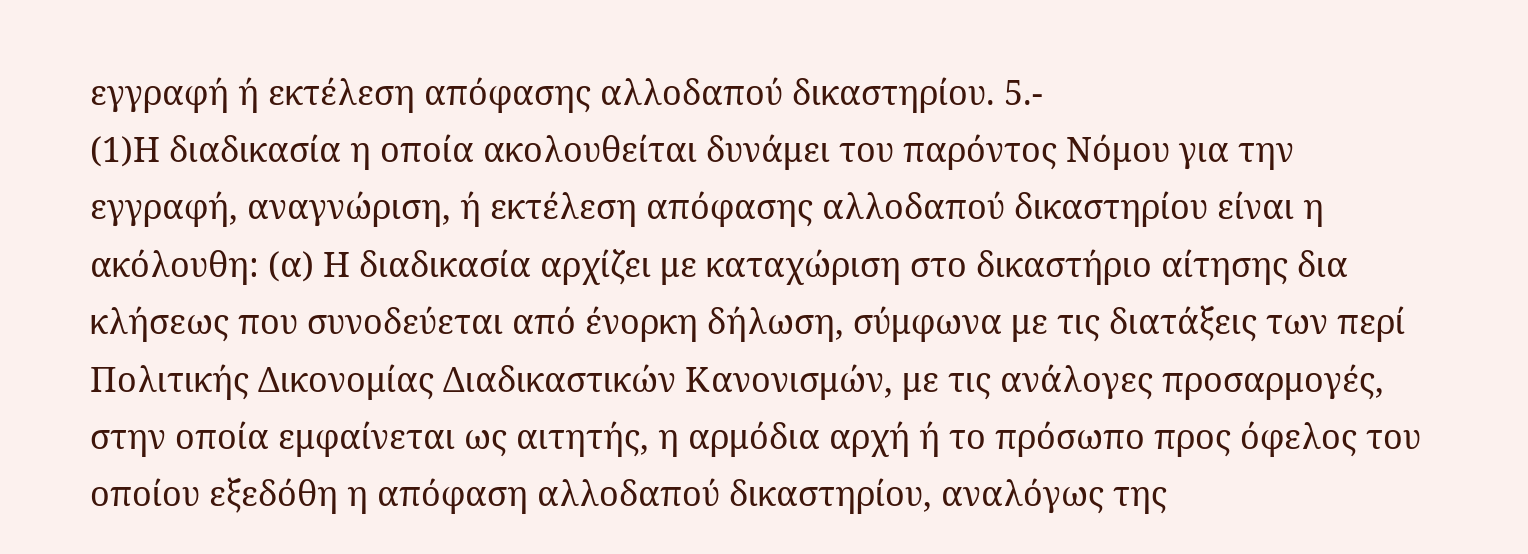εγγραφή ή εκτέλεση απόφασης αλλοδαπού δικαστηρίου. 5.-
(1)Η διαδικασία η οποία ακολουθείται δυνάμει του παρόντος Νόμου για την εγγραφή, αναγνώριση, ή εκτέλεση απόφασης αλλοδαπού δικαστηρίου είναι η ακόλουθη: (α) Η διαδικασία αρχίζει με καταχώριση στο δικαστήριο αίτησης δια κλήσεως που συνοδεύεται από ένορκη δήλωση, σύμφωνα με τις διατάξεις των περί Πολιτικής Δικονομίας Διαδικαστικών Κανονισμών, με τις ανάλογες προσαρμογές, στην οποία εμφαίνεται ως αιτητής, η αρμόδια αρχή ή το πρόσωπο προς όφελος του οποίου εξεδόθη η απόφαση αλλοδαπού δικαστηρίου, αναλόγως της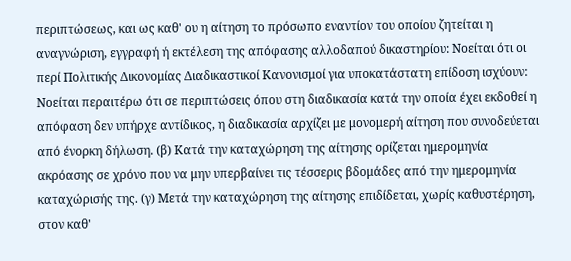περιπτώσεως, και ως καθ' ου η αίτηση το πρόσωπο εναντίον του οποίου ζητείται η αναγνώριση, εγγραφή ή εκτέλεση της απόφασης αλλοδαπού δικαστηρίου: Νοείται ότι οι περί Πολιτικής Δικονομίας Διαδικαστικοί Κανονισμοί για υποκατάστατη επίδοση ισχύουν: Νοείται περαιτέρω ότι σε περιπτώσεις όπου στη διαδικασία κατά την οποία έχει εκδοθεί η απόφαση δεν υπήρχε αντίδικος, η διαδικασία αρχίζει με μονομερή αίτηση που συνοδεύεται από ένορκη δήλωση. (β) Κατά την καταχώρηση της αίτησης ορίζεται ημερομηνία ακρόασης σε χρόνο που να μην υπερβαίνει τις τέσσερις βδομάδες από την ημερομηνία καταχώρισής της. (γ) Μετά την καταχώρηση της αίτησης επιδίδεται, χωρίς καθυστέρηση, στον καθ'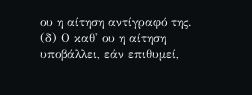ου η αίτηση αντίγραφό της. (δ) Ο καθ' ου η αίτηση υποβάλλει, εάν επιθυμεί,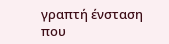γραπτή ένσταση που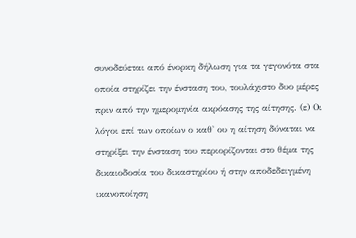συνοδεύεται από ένορκη δήλωση για τα γεγονότα στα οποία στηρίζει την ένσταση του, τουλάχιστο δυο μέρες πριν από την ημερομηνία ακρόασης της αίτησης. (ε) Οι λόγοι επί των οποίων ο καθ' ου η αίτηση δύναται να στηρίξει την ένσταση του περιορίζονται στο θέμα της δικαιοδοσία του δικαστηρίου ή στην αποδεδειγμένη ικανοποίηση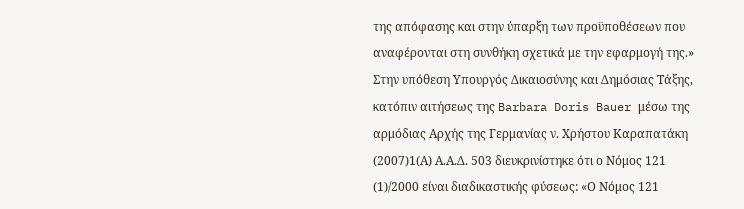της απόφασης και στην ύπαρξη των προϋποθέσεων που αναφέρονται στη συνθήκη σχετικά με την εφαρμογή της.» Στην υπόθεση Υπουργός Δικαιοσύνης και Δημόσιας Τάξης, κατόπιν αιτήσεως της Barbara Doris Bauer μέσω της αρμόδιας Αρχής της Γερμανίας ν. Χρήστου Καραπατάκη
(2007)1(Α) Α.Α.Δ. 503 διευκρινίστηκε ότι ο Νόμος 121
(1)/2000 είναι διαδικαστικής φύσεως: «Ο Νόμος 121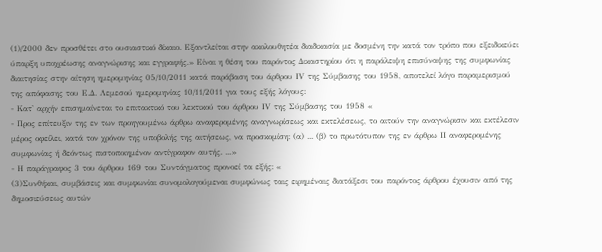(1)/2000 δεν προσθέτει στο ουσιαστικό δίκαιο. Εξαντλείται στην ακολουθητέα διαδικασία με δοσμένη την κατά τον τρόπο που εξειδικεύει ύπαρξη υποχρέωσης αναγνώρισης και εγγραφής.» Είναι η θέση του παρόντος Δικαστηρίου ότι η παράλειψη επισύναψης της συμφωνίας διαιτησίας στην αίτηση ημερομηνίας 05/10/2011 κατά παράβαση του άρθρου ΙV της Σύμβασης του 1958, αποτελεί λόγο παραμερισμού της απόφασης του Ε.Δ. Λεμεσού ημερομηνίας 10/11/2011 για τους εξής λόγους:
- Κατ' αρχήν επισημαίνεται το επιτακτικό του λεκτικού του άρθρου ΙV της Σύμβασης του 1958 «
- Προς επίτευξιν της εν των προηγουμένω άρθρω αναφερομένης αναγνωρίσεως και εκτελέσεως, το αιτούν την αναγνώρισιν και εκτέλεσιν μέρος οφείλει, κατά τον χρόνον της υποβολής της αιτήσεως, να προσκομίση: (α) ... (β) το πρωτότυπον της εν άρθρω ΙΙ αναφερομένης συμφωνίας ή δεόντως πιστοποιημένον αντίγραφον αυτής. ...»
- Η παράγραφος 3 του άρθρου 169 του Συντάγματος προνοεί τα εξής: «
(3)Συνθήκαι, συμβάσεις και συμφωνίαι συνομολογούμεναι συμφώνως ταις ειρημέναις διατάξεσι του παρόντος άρθρου έχουσιν από της δημοσιεύσεως αυτών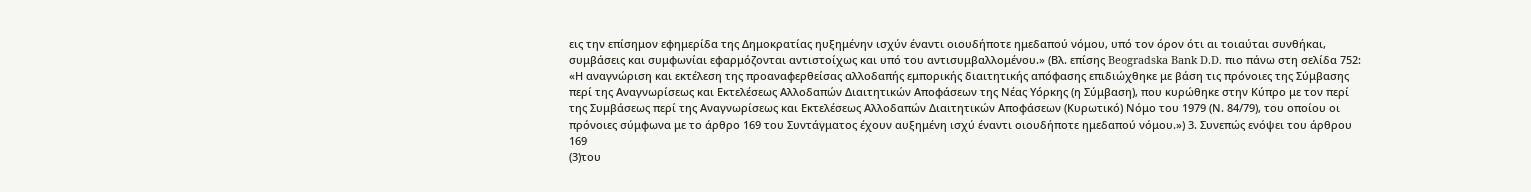εις την επίσημον εφημερίδα της Δημοκρατίας ηυξημένην ισχύν έναντι οιουδήποτε ημεδαπού νόμου, υπό τον όρον ότι αι τοιαύται συνθήκαι, συμβάσεις και συμφωνίαι εφαρμόζονται αντιστοίχως και υπό του αντισυμβαλλομένου.» (Βλ. επίσης Beogradska Bank D.D. πιο πάνω στη σελίδα 752: «Η αναγνώριση και εκτέλεση της προαναφερθείσας αλλοδαπής εμπορικής διαιτητικής απόφασης επιδιώχθηκε με βάση τις πρόνοιες της Σύμβασης περί της Αναγνωρίσεως και Εκτελέσεως Αλλοδαπών Διαιτητικών Αποφάσεων της Νέας Υόρκης (η Σύμβαση), που κυρώθηκε στην Κύπρο με τον περί της Συμβάσεως περί της Αναγνωρίσεως και Εκτελέσεως Αλλοδαπών Διαιτητικών Αποφάσεων (Κυρωτικό) Νόμο του 1979 (Ν. 84/79), του οποίου οι πρόνοιες σύμφωνα με το άρθρο 169 του Συντάγματος έχουν αυξημένη ισχύ έναντι οιουδήποτε ημεδαπού νόμου.») 3. Συνεπώς ενόψει του άρθρου 169
(3)του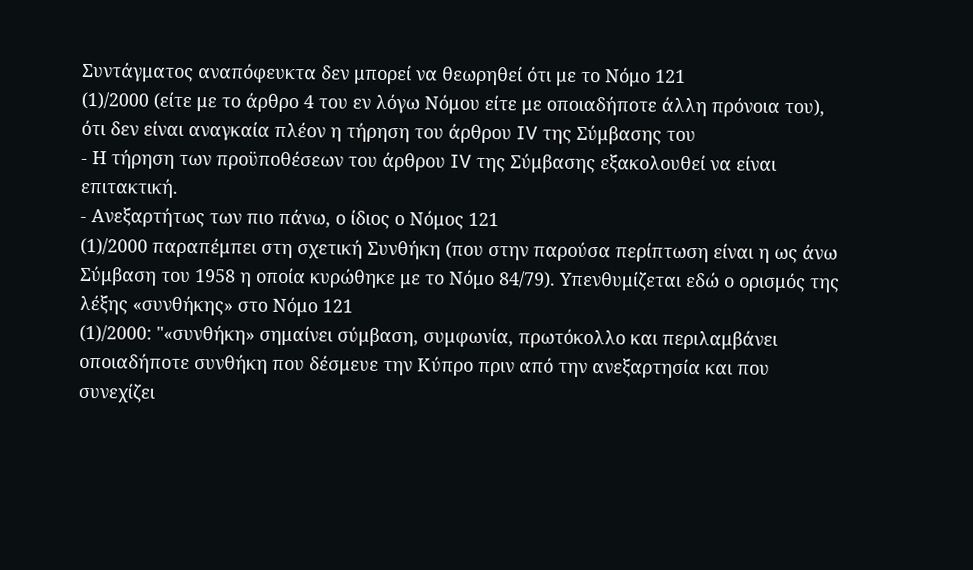Συντάγματος αναπόφευκτα δεν μπορεί να θεωρηθεί ότι με το Νόμο 121
(1)/2000 (είτε με το άρθρο 4 του εν λόγω Νόμου είτε με οποιαδήποτε άλλη πρόνοια του), ότι δεν είναι αναγκαία πλέον η τήρηση του άρθρου IV της Σύμβασης του
- Η τήρηση των προϋποθέσεων του άρθρου IV της Σύμβασης εξακολουθεί να είναι επιτακτική.
- Ανεξαρτήτως των πιο πάνω, ο ίδιος ο Νόμος 121
(1)/2000 παραπέμπει στη σχετική Συνθήκη (που στην παρούσα περίπτωση είναι η ως άνω Σύμβαση του 1958 η οποία κυρώθηκε με το Νόμο 84/79). Υπενθυμίζεται εδώ ο ορισμός της λέξης «συνθήκης» στο Νόμο 121
(1)/2000: "«συνθήκη» σημαίνει σύμβαση, συμφωνία, πρωτόκολλο και περιλαμβάνει οποιαδήποτε συνθήκη που δέσμευε την Κύπρο πριν από την ανεξαρτησία και που συνεχίζει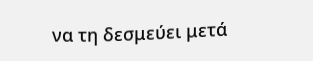να τη δεσμεύει μετά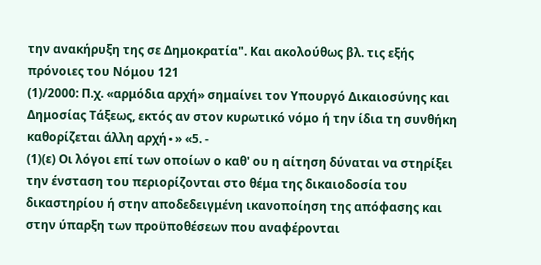την ανακήρυξη της σε Δημοκρατία". Και ακολούθως βλ. τις εξής πρόνοιες του Νόμου 121
(1)/2000: Π.χ. «αρμόδια αρχή» σημαίνει τον Υπουργό Δικαιοσύνης και Δημοσίας Τάξεως, εκτός αν στον κυρωτικό νόμο ή την ίδια τη συνθήκη καθορίζεται άλλη αρχή∙» «5. -
(1)(ε) Οι λόγοι επί των οποίων ο καθ' ου η αίτηση δύναται να στηρίξει την ένσταση του περιορίζονται στο θέμα της δικαιοδοσία του δικαστηρίου ή στην αποδεδειγμένη ικανοποίηση της απόφασης και στην ύπαρξη των προϋποθέσεων που αναφέρονται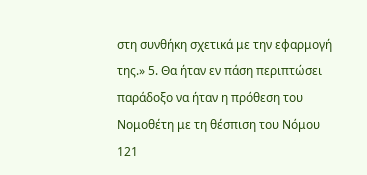στη συνθήκη σχετικά με την εφαρμογή της.» 5. Θα ήταν εν πάση περιπτώσει παράδοξο να ήταν η πρόθεση του Νομοθέτη με τη θέσπιση του Νόμου 121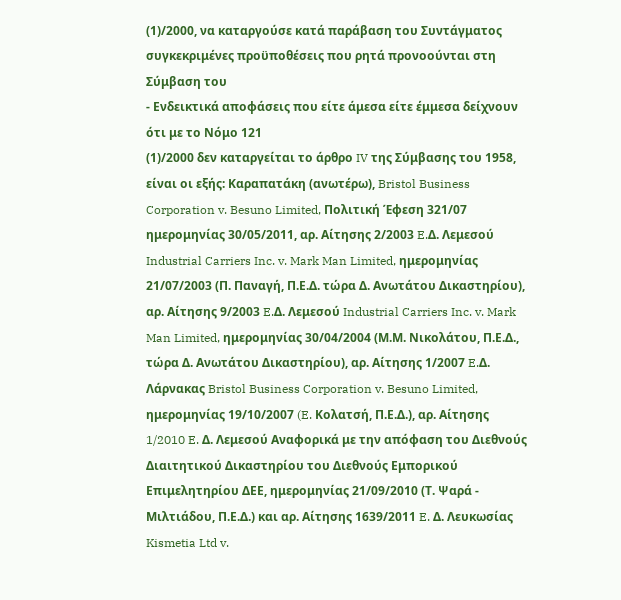(1)/2000, να καταργούσε κατά παράβαση του Συντάγματος συγκεκριμένες προϋποθέσεις που ρητά προνοούνται στη Σύμβαση του
- Ενδεικτικά αποφάσεις που είτε άμεσα είτε έμμεσα δείχνουν ότι με το Νόμο 121
(1)/2000 δεν καταργείται το άρθρο IV της Σύμβασης του 1958, είναι οι εξής: Καραπατάκη (ανωτέρω), Bristol Business Corporation v. Besuno Limited, Πολιτική Έφεση 321/07 ημερομηνίας 30/05/2011, αρ. Αίτησης 2/2003 E.Δ. Λεμεσού Industrial Carriers Inc. v. Mark Man Limited, ημερομηνίας 21/07/2003 (Π. Παναγή, Π.Ε.Δ. τώρα Δ. Ανωτάτου Δικαστηρίου), αρ. Αίτησης 9/2003 E.Δ. Λεμεσού Industrial Carriers Inc. v. Mark Man Limited, ημερομηνίας 30/04/2004 (Μ.Μ. Νικολάτου, Π.Ε.Δ., τώρα Δ. Ανωτάτου Δικαστηρίου), αρ. Αίτησης 1/2007 E.Δ. Λάρνακας Bristol Business Corporation v. Besuno Limited, ημερομηνίας 19/10/2007 (E. Κολατσή, Π.Ε.Δ.), αρ. Αίτησης 1/2010 E. Δ. Λεμεσού Αναφορικά με την απόφαση του Διεθνούς Διαιτητικού Δικαστηρίου του Διεθνούς Εμπορικού Επιμελητηρίου ΔΕΕ, ημερομηνίας 21/09/2010 (Τ. Ψαρά - Μιλτιάδου, Π.Ε.Δ.) και αρ. Αίτησης 1639/2011 E. Δ. Λευκωσίας Kismetia Ltd v.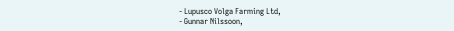- Lupusco Volga Farming Ltd,
- Gunnar Nilssoon,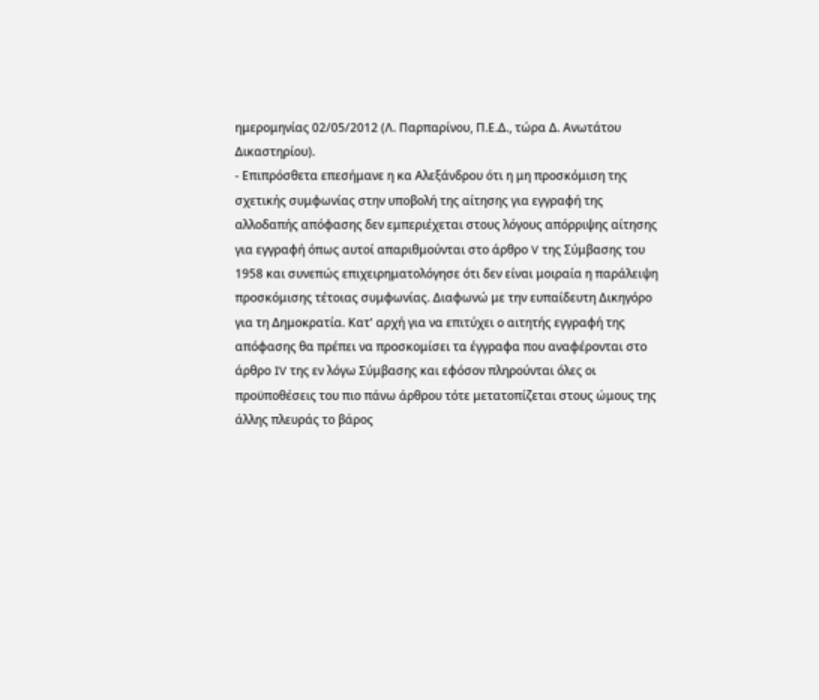ημερομηνίας 02/05/2012 (Λ. Παρπαρίνου, Π.Ε.Δ., τώρα Δ. Ανωτάτου Δικαστηρίου).
- Επιπρόσθετα επεσήμανε η κα Αλεξάνδρου ότι η μη προσκόμιση της σχετικής συμφωνίας στην υποβολή της αίτησης για εγγραφή της αλλοδαπής απόφασης δεν εμπεριέχεται στους λόγους απόρριψης αίτησης για εγγραφή όπως αυτοί απαριθμούνται στο άρθρο V της Σύμβασης του 1958 και συνεπώς επιχειρηματολόγησε ότι δεν είναι μοιραία η παράλειψη προσκόμισης τέτοιας συμφωνίας. Διαφωνώ με την ευπαίδευτη Δικηγόρο για τη Δημοκρατία. Κατ' αρχή για να επιτύχει ο αιτητής εγγραφή της απόφασης θα πρέπει να προσκομίσει τα έγγραφα που αναφέρονται στο άρθρο IV της εν λόγω Σύμβασης και εφόσον πληρούνται όλες οι προϋποθέσεις του πιο πάνω άρθρου τότε μετατοπίζεται στους ώμους της άλλης πλευράς το βάρος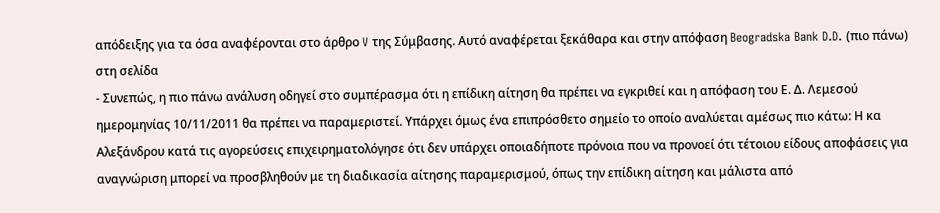απόδειξης για τα όσα αναφέρονται στο άρθρο V της Σύμβασης. Αυτό αναφέρεται ξεκάθαρα και στην απόφαση Beogradska Bank D.D. (πιο πάνω) στη σελίδα
- Συνεπώς, η πιο πάνω ανάλυση οδηγεί στο συμπέρασμα ότι η επίδικη αίτηση θα πρέπει να εγκριθεί και η απόφαση του Ε. Δ. Λεμεσού ημερομηνίας 10/11/2011 θα πρέπει να παραμεριστεί. Υπάρχει όμως ένα επιπρόσθετο σημείο το οποίο αναλύεται αμέσως πιο κάτω: Η κα Αλεξάνδρου κατά τις αγορεύσεις επιχειρηματολόγησε ότι δεν υπάρχει οποιαδήποτε πρόνοια που να προνοεί ότι τέτοιου είδους αποφάσεις για αναγνώριση μπορεί να προσβληθούν με τη διαδικασία αίτησης παραμερισμού, όπως την επίδικη αίτηση και μάλιστα από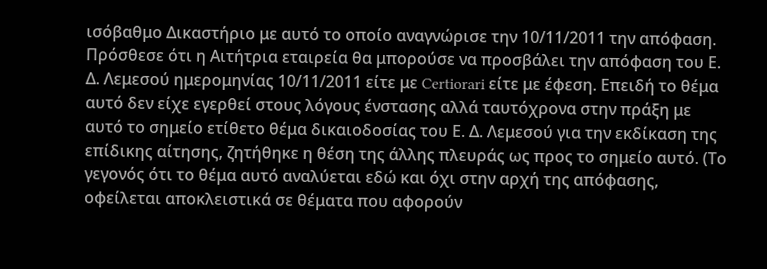ισόβαθμο Δικαστήριο με αυτό το οποίο αναγνώρισε την 10/11/2011 την απόφαση. Πρόσθεσε ότι η Αιτήτρια εταιρεία θα μπορούσε να προσβάλει την απόφαση του Ε. Δ. Λεμεσού ημερομηνίας 10/11/2011 είτε με Certiorari είτε με έφεση. Επειδή το θέμα αυτό δεν είχε εγερθεί στους λόγους ένστασης αλλά ταυτόχρονα στην πράξη με αυτό το σημείο ετίθετο θέμα δικαιοδοσίας του Ε. Δ. Λεμεσού για την εκδίκαση της επίδικης αίτησης, ζητήθηκε η θέση της άλλης πλευράς ως προς το σημείο αυτό. (Το γεγονός ότι το θέμα αυτό αναλύεται εδώ και όχι στην αρχή της απόφασης, οφείλεται αποκλειστικά σε θέματα που αφορούν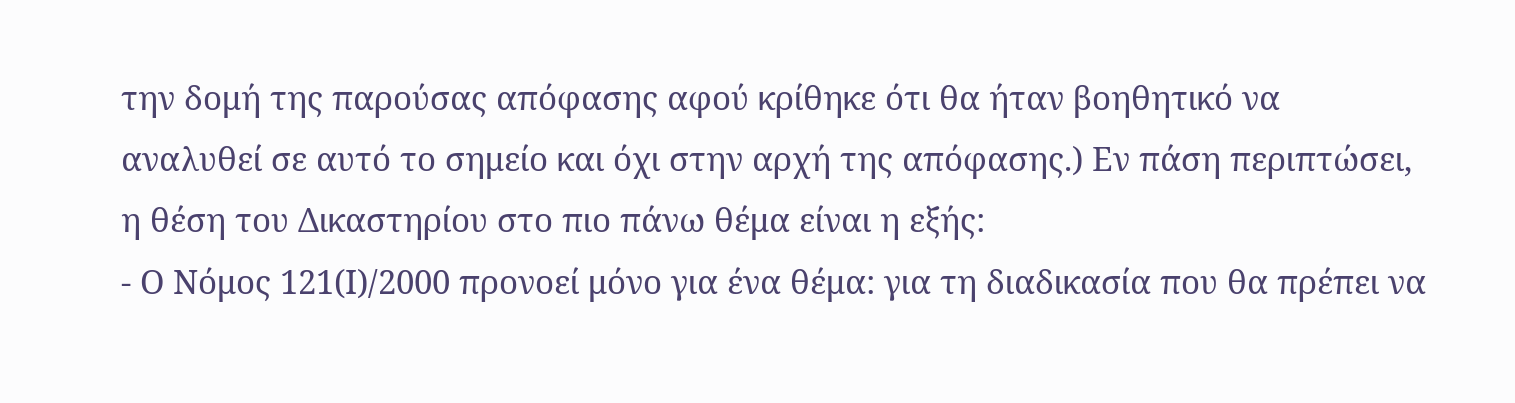την δομή της παρούσας απόφασης αφού κρίθηκε ότι θα ήταν βοηθητικό να αναλυθεί σε αυτό το σημείο και όχι στην αρχή της απόφασης.) Εν πάση περιπτώσει, η θέση του Δικαστηρίου στο πιο πάνω θέμα είναι η εξής:
- Ο Νόμος 121(Ι)/2000 προνοεί μόνο για ένα θέμα: για τη διαδικασία που θα πρέπει να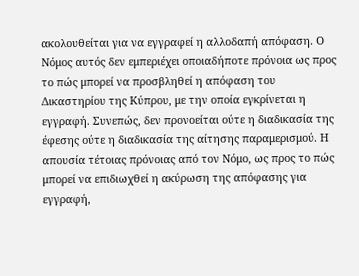ακολουθείται για να εγγραφεί η αλλοδαπή απόφαση. Ο Νόμος αυτός δεν εμπεριέχει οποιαδήποτε πρόνοια ως προς το πώς μπορεί να προσβληθεί η απόφαση του Δικαστηρίου της Κύπρου, με την οποία εγκρίνεται η εγγραφή. Συνεπώς, δεν προνοείται ούτε η διαδικασία της έφεσης ούτε η διαδικασία της αίτησης παραμερισμού. Η απουσία τέτοιας πρόνοιας από τον Νόμο, ως προς το πώς μπορεί να επιδιωχθεί η ακύρωση της απόφασης για εγγραφή,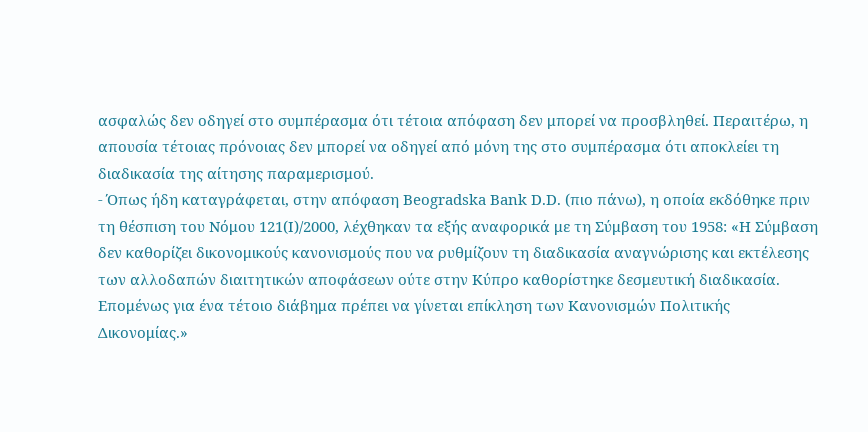ασφαλώς δεν οδηγεί στο συμπέρασμα ότι τέτοια απόφαση δεν μπορεί να προσβληθεί. Περαιτέρω, η απουσία τέτοιας πρόνοιας δεν μπορεί να οδηγεί από μόνη της στο συμπέρασμα ότι αποκλείει τη διαδικασία της αίτησης παραμερισμού.
- Όπως ήδη καταγράφεται, στην απόφαση Beogradska Bank D.D. (πιο πάνω), η οποία εκδόθηκε πριν τη θέσπιση του Νόμου 121(Ι)/2000, λέχθηκαν τα εξής αναφορικά με τη Σύμβαση του 1958: «Η Σύμβαση δεν καθορίζει δικονομικούς κανονισμούς που να ρυθμίζουν τη διαδικασία αναγνώρισης και εκτέλεσης των αλλοδαπών διαιτητικών αποφάσεων ούτε στην Κύπρο καθορίστηκε δεσμευτική διαδικασία. Επομένως για ένα τέτοιο διάβημα πρέπει να γίνεται επίκληση των Κανονισμών Πολιτικής Δικονομίας.»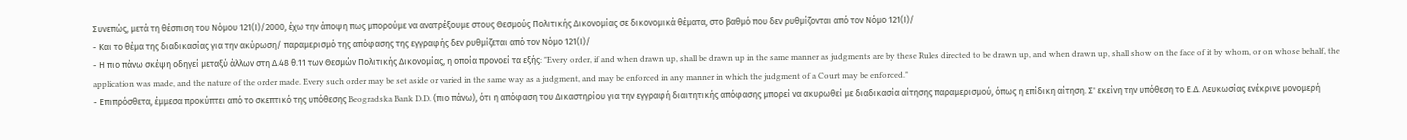Συνεπώς, μετά τη θέσπιση του Νόμου 121(Ι)/2000, έχω την άποψη πως μπορούμε να ανατρέξουμε στους Θεσμούς Πολιτικής Δικονομίας σε δικονομικά θέματα, στο βαθμό που δεν ρυθμίζονται από τον Νόμο 121(Ι)/
- Και το θέμα της διαδικασίας για την ακύρωση/ παραμερισμό της απόφασης της εγγραφής δεν ρυθμίζεται από τον Νόμο 121(Ι)/
- Η πιο πάνω σκέψη οδηγεί μεταξύ άλλων στη Δ.48 θ.11 των Θεσμών Πολιτικής Δικονομίας, η οποία προνοεί τα εξής: "Every order, if and when drawn up, shall be drawn up in the same manner as judgments are by these Rules directed to be drawn up, and when drawn up, shall show on the face of it by whom, or on whose behalf, the application was made, and the nature of the order made. Every such order may be set aside or varied in the same way as a judgment, and may be enforced in any manner in which the judgment of a Court may be enforced."
- Επιπρόσθετα, έμμεσα προκύπτει από το σκεπτικό της υπόθεσης Beogradska Bank D.D. (πιο πάνω), ότι η απόφαση του Δικαστηρίου για την εγγραφή διαιτητικής απόφασης μπορεί να ακυρωθεί με διαδικασία αίτησης παραμερισμού, όπως η επίδικη αίτηση. Σ' εκείνη την υπόθεση το Ε.Δ. Λευκωσίας ενέκρινε μονομερή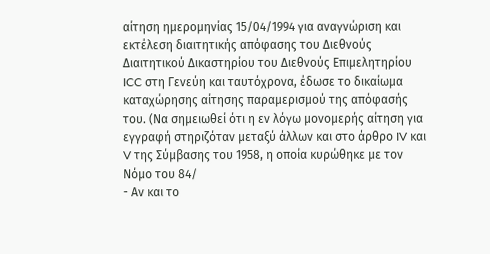αίτηση ημερομηνίας 15/04/1994 για αναγνώριση και εκτέλεση διαιτητικής απόφασης του Διεθνούς Διαιτητικού Δικαστηρίου του Διεθνούς Επιμελητηρίου ICC στη Γενεύη και ταυτόχρονα, έδωσε το δικαίωμα καταχώρησης αίτησης παραμερισμού της απόφασής του. (Να σημειωθεί ότι η εν λόγω μονομερής αίτηση για εγγραφή στηριζόταν μεταξύ άλλων και στο άρθρο IV και V της Σύμβασης του 1958, η οποία κυρώθηκε με τον Νόμο του 84/
- Αν και το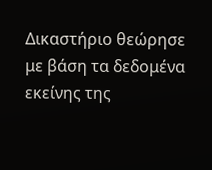Δικαστήριο θεώρησε με βάση τα δεδομένα εκείνης της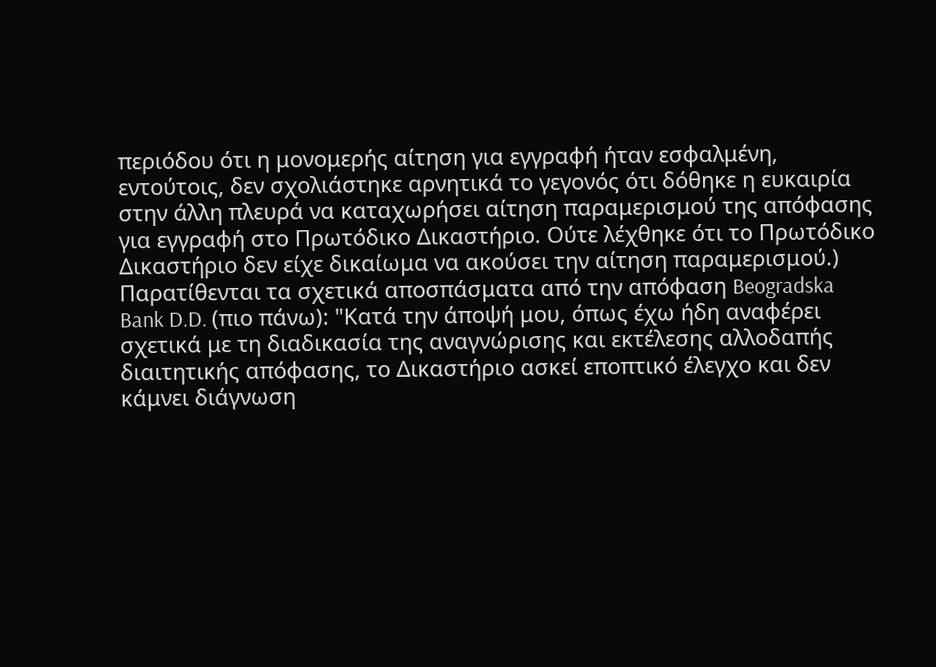περιόδου ότι η μονομερής αίτηση για εγγραφή ήταν εσφαλμένη, εντούτοις, δεν σχολιάστηκε αρνητικά το γεγονός ότι δόθηκε η ευκαιρία στην άλλη πλευρά να καταχωρήσει αίτηση παραμερισμού της απόφασης για εγγραφή στο Πρωτόδικο Δικαστήριο. Ούτε λέχθηκε ότι το Πρωτόδικο Δικαστήριο δεν είχε δικαίωμα να ακούσει την αίτηση παραμερισμού.) Παρατίθενται τα σχετικά αποσπάσματα από την απόφαση Beogradska Bank D.D. (πιο πάνω): "Κατά την άποψή μου, όπως έχω ήδη αναφέρει σχετικά με τη διαδικασία της αναγνώρισης και εκτέλεσης αλλοδαπής διαιτητικής απόφασης, το Δικαστήριο ασκεί εποπτικό έλεγχο και δεν κάμνει διάγνωση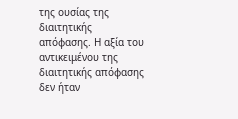της ουσίας της διαιτητικής απόφασης. Η αξία του αντικειμένου της διαιτητικής απόφασης δεν ήταν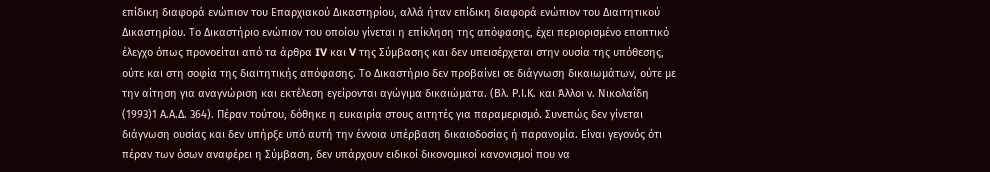επίδικη διαφορά ενώπιον του Επαρχιακού Δικαστηρίου, αλλά ήταν επίδικη διαφορά ενώπιον του Διαιτητικού Δικαστηρίου. Το Δικαστήριο ενώπιον του οποίου γίνεται η επίκληση της απόφασης, έχει περιορισμένο εποπτικό έλεγχο όπως προνοείται από τα άρθρα IV και V της Σύμβασης και δεν υπεισέρχεται στην ουσία της υπόθεσης, ούτε και στη σοφία της διαιτητικής απόφασης. Το Δικαστήριο δεν προβαίνει σε διάγνωση δικαιωμάτων, ούτε με την αίτηση για αναγνώριση και εκτέλεση εγείρονται αγώγιμα δικαιώματα. (Βλ. Ρ.Ι.Κ. και Άλλοι ν. Νικολαΐδη
(1993)1 Α.Α.Δ. 364). Πέραν τούτου, δόθηκε η ευκαιρία στους αιτητές για παραμερισμό. Συνεπώς δεν γίνεται διάγνωση ουσίας και δεν υπήρξε υπό αυτή την έννοια υπέρβαση δικαιοδοσίας ή παρανομία. Είναι γεγονός ότι πέραν των όσων αναφέρει η Σύμβαση, δεν υπάρχουν ειδικοί δικονομικοί κανονισμοί που να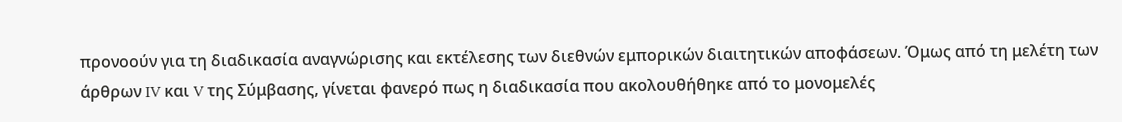προνοούν για τη διαδικασία αναγνώρισης και εκτέλεσης των διεθνών εμπορικών διαιτητικών αποφάσεων. Όμως από τη μελέτη των άρθρων IV και V της Σύμβασης, γίνεται φανερό πως η διαδικασία που ακολουθήθηκε από το μονομελές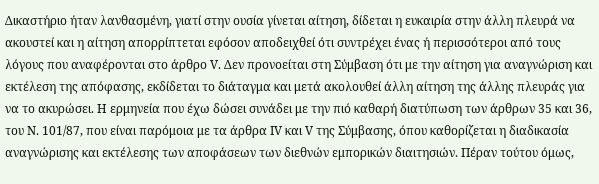Δικαστήριο ήταν λανθασμένη, γιατί στην ουσία γίνεται αίτηση, δίδεται η ευκαιρία στην άλλη πλευρά να ακουστεί και η αίτηση απορρίπτεται εφόσον αποδειχθεί ότι συντρέχει ένας ή περισσότεροι από τους λόγους που αναφέρονται στο άρθρο V. Δεν προνοείται στη Σύμβαση ότι με την αίτηση για αναγνώριση και εκτέλεση της απόφασης, εκδίδεται το διάταγμα και μετά ακολουθεί άλλη αίτηση της άλλης πλευράς για να το ακυρώσει. Η ερμηνεία που έχω δώσει συνάδει με την πιό καθαρή διατύπωση των άρθρων 35 και 36, του Ν. 101/87, που είναι παρόμοια με τα άρθρα IV και V της Σύμβασης, όπου καθορίζεται η διαδικασία αναγνώρισης και εκτέλεσης των αποφάσεων των διεθνών εμπορικών διαιτησιών. Πέραν τούτου όμως,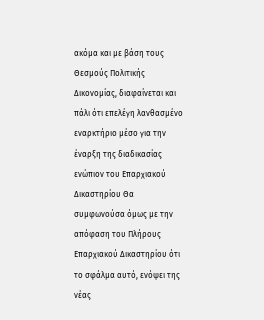ακόμα και με βάση τους Θεσμούς Πολιτικής Δικονομίας, διαφαίνεται και πάλι ότι επελέγη λανθασμένο εναρκτήριο μέσο για την έναρξη της διαδικασίας ενώπιον του Επαρχιακού Δικαστηρίου Θα συμφωνούσα όμως με την απόφαση του Πλήρους Επαρχιακού Δικαστηρίου ότι το σφάλμα αυτό, ενόψει της νέας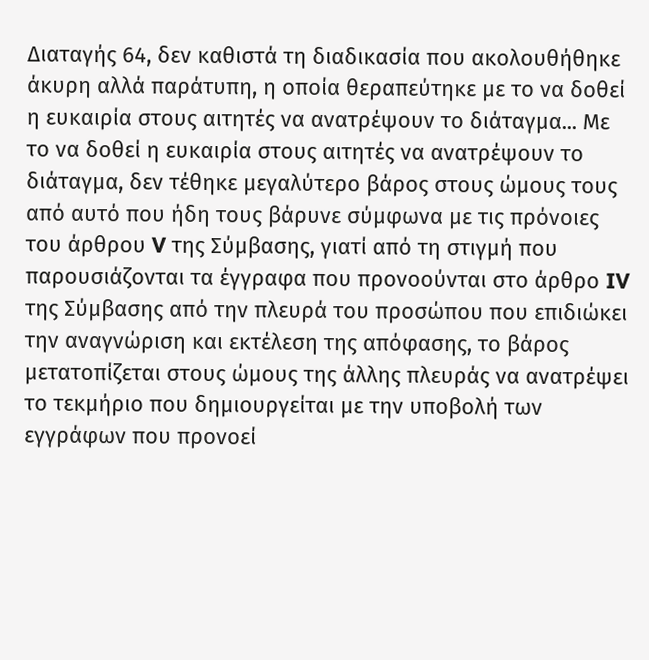Διαταγής 64, δεν καθιστά τη διαδικασία που ακολουθήθηκε άκυρη αλλά παράτυπη, η οποία θεραπεύτηκε με το να δοθεί η ευκαιρία στους αιτητές να ανατρέψουν το διάταγμα... Με το να δοθεί η ευκαιρία στους αιτητές να ανατρέψουν το διάταγμα, δεν τέθηκε μεγαλύτερο βάρος στους ώμους τους από αυτό που ήδη τους βάρυνε σύμφωνα με τις πρόνοιες του άρθρου V της Σύμβασης, γιατί από τη στιγμή που παρουσιάζονται τα έγγραφα που προνοούνται στο άρθρο IV της Σύμβασης από την πλευρά του προσώπου που επιδιώκει την αναγνώριση και εκτέλεση της απόφασης, το βάρος μετατοπίζεται στους ώμους της άλλης πλευράς να ανατρέψει το τεκμήριο που δημιουργείται με την υποβολή των εγγράφων που προνοεί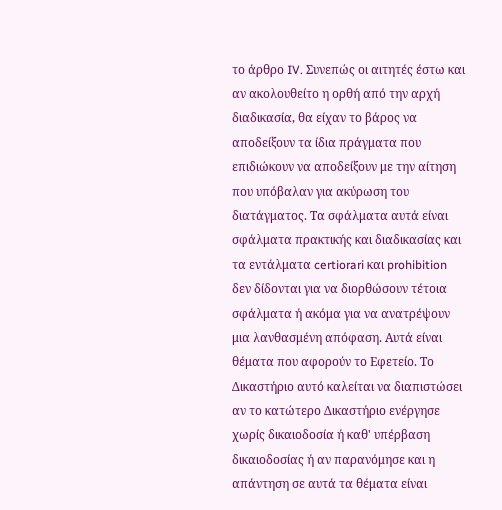το άρθρο IV. Συνεπώς οι αιτητές έστω και αν ακολουθείτο η ορθή από την αρχή διαδικασία, θα είχαν το βάρος να αποδείξουν τα ίδια πράγματα που επιδιώκουν να αποδείξουν με την αίτηση που υπόβαλαν για ακύρωση του διατάγματος. Τα σφάλματα αυτά είναι σφάλματα πρακτικής και διαδικασίας και τα εντάλματα certiorari και prohibition δεν δίδονται για να διορθώσουν τέτοια σφάλματα ή ακόμα για να ανατρέψουν μια λανθασμένη απόφαση. Αυτά είναι θέματα που αφορούν το Εφετείο. Το Δικαστήριο αυτό καλείται να διαπιστώσει αν το κατώτερο Δικαστήριο ενέργησε χωρίς δικαιοδοσία ή καθ' υπέρβαση δικαιοδοσίας ή αν παρανόμησε και η απάντηση σε αυτά τα θέματα είναι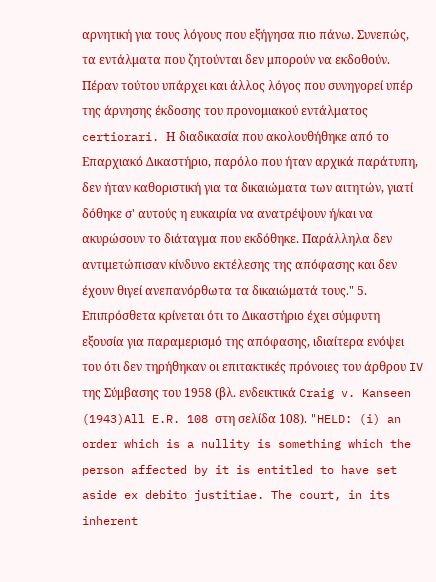αρνητική για τους λόγους που εξήγησα πιο πάνω. Συνεπώς, τα εντάλματα που ζητούνται δεν μπορούν να εκδοθούν. Πέραν τούτου υπάρχει και άλλος λόγος που συνηγορεί υπέρ της άρνησης έκδοσης του προνομιακού εντάλματος certiorari. Η διαδικασία που ακολουθήθηκε από το Επαρχιακό Δικαστήριο, παρόλο που ήταν αρχικά παράτυπη, δεν ήταν καθοριστική για τα δικαιώματα των αιτητών, γιατί δόθηκε σ' αυτούς η ευκαιρία να ανατρέψουν ή/και να ακυρώσουν το διάταγμα που εκδόθηκε. Παράλληλα δεν αντιμετώπισαν κίνδυνο εκτέλεσης της απόφασης και δεν έχουν θιγεί ανεπανόρθωτα τα δικαιώματά τους." 5. Επιπρόσθετα κρίνεται ότι το Δικαστήριο έχει σύμφυτη εξουσία για παραμερισμό της απόφασης, ιδιαίτερα ενόψει του ότι δεν τηρήθηκαν οι επιτακτικές πρόνοιες του άρθρου IV της Σύμβασης του 1958 (βλ. ενδεικτικά Craig v. Kanseen
(1943)All E.R. 108 στη σελίδα 108). "HELD: (i) an order which is a nullity is something which the person affected by it is entitled to have set aside ex debito justitiae. The court, in its inherent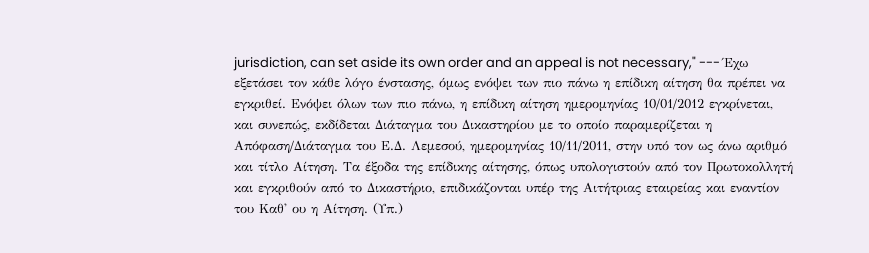jurisdiction, can set aside its own order and an appeal is not necessary," --- Έχω εξετάσει τον κάθε λόγο ένστασης, όμως ενόψει των πιο πάνω η επίδικη αίτηση θα πρέπει να εγκριθεί. Ενόψει όλων των πιο πάνω, η επίδικη αίτηση ημερομηνίας 10/01/2012 εγκρίνεται, και συνεπώς, εκδίδεται Διάταγμα του Δικαστηρίου με το οποίο παραμερίζεται η Απόφαση/Διάταγμα του Ε.Δ. Λεμεσού, ημερομηνίας 10/11/2011, στην υπό τον ως άνω αριθμό και τίτλο Αίτηση. Τα έξοδα της επίδικης αίτησης, όπως υπολογιστούν από τον Πρωτοκολλητή και εγκριθούν από το Δικαστήριο, επιδικάζονται υπέρ της Αιτήτριας εταιρείας και εναντίον του Καθ' ου η Αίτηση. (Υπ.)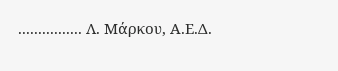................ Λ. Μάρκου, Α.Ε.Δ.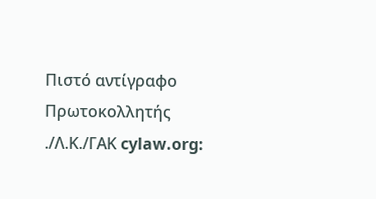Πιστό αντίγραφο Πρωτοκολλητής ./Λ.Κ./ΓΑΚ cylaw.org: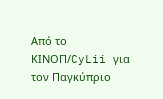Από το ΚΙΝOΠ/CyLii για τον Παγκύπριο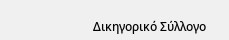Δικηγορικό Σύλλογο